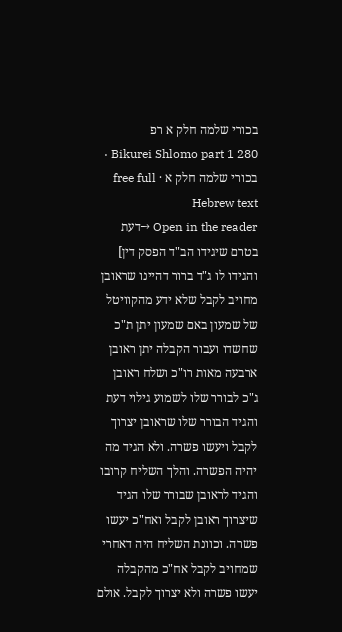בכורי שלמה חלק א רפ
Bikurei Shlomo part 1 280 · בכורי שלמה חלק א · free full Hebrew text
Open in the reader →דעת בטרם שיגידו הב"ד הפסק דין] והגידו לו ג"ד ברור דהיינו שראובן מחויב לקבל שלא ידע מהקוויטל של שמעון באם שמעון יתן ת"כ שחשדו ועבור הקבלה יתן ראובן ארבעה מאות רו"כ ושלח ראובן ג"כ לבורר שלו לשמוע גילוי דעת והגיד הבורר שלו שראובן יצרוך לקבל ויעשו פשרה. ולא הגיד מה יהיה הפשרה. והלך השליח קרובו והגיד לראובן שבורר שלו הגיד שיצרוך ראובן לקבל ואח"כ יעשו פשרה. וכוונת השליח היה דאחרי שמחויב לקבל אח"כ מהקבלה יעשו פשרה ולא יצרוך לקבל. אולם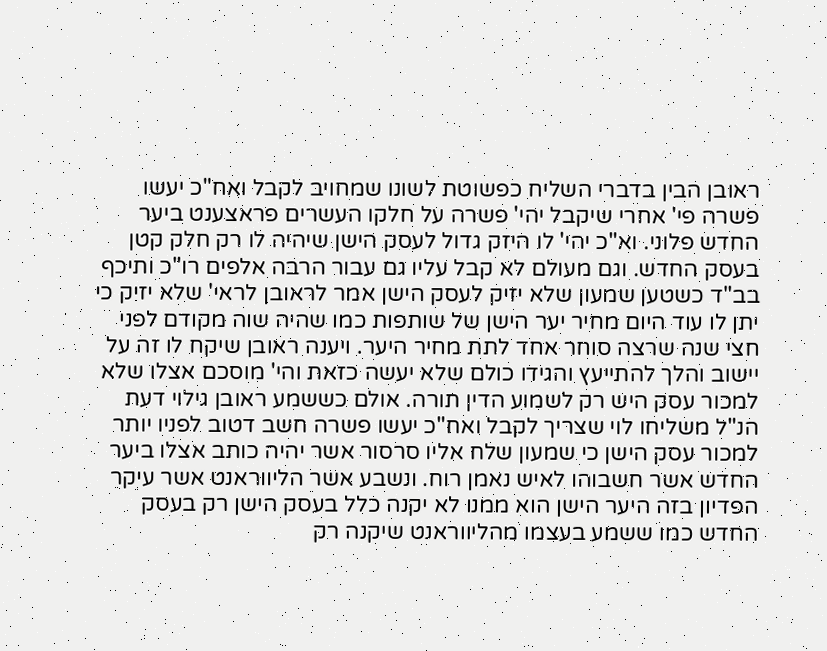ראובן הבין בדברי השליח כפשוטת לשונו שמחויב לקבל ואח"כ יעשו פשרה פי' אחרי שיקבל יהי' פשרה על חלקו העשרים פראצענט ביער החדש פלוני. וא"כ יהי' לו היזק גדול לעסק הישן שיהיה לו רק חלק קטן בעסק החדש. וגם מעולם לא קבל עליו גם עבור הרבה אלפים רו"כ ותיכף בב"ד כשטען שמעון שלא יזיק לעסק הישן אמר לראובן לראי' שלא יזיק כי יתן לו עוד היום מחיר יער הישן של שותפות כמו שהיה שוה מקודם לפני חצי שנה שרצה סוחר אחד לתת מחיר היער. ויענה ראובן שיקח לו זה על יישוב והלך להתייעץ והגידו כולם שלא יעשה כזאת והי' מוסכם אצלו שלא למכור עסק היש רק לשמוע הדין תורה. אולם כששמע ראובן גילוי דעת הנ"ל משליחו לוי שצריך לקבל ואח"כ יעשו פשרה חשב דטוב לפניו יותר למכור עסק הישן כי שמעון שלח אליו סרסור אשר יהיה כותב אצלו ביער החדש אשר חשבוהו לאיש נאמן רוח. ונשבע אשר הליווראנט אשר עיקר הפדיון בזה היער הישן הוא ממנו לא יקנה כלל בעסק הישן רק בעסק החדש כמו ששמע בעצמו מהליווראנט שיקנה רק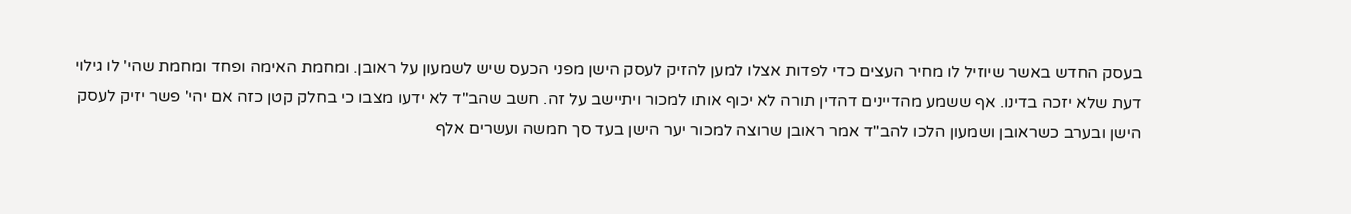בעסק החדש באשר שיוזיל לו מחיר העצים כדי לפדות אצלו למען להזיק לעסק הישן מפני הכעס שיש לשמעון על ראובן. ומחמת האימה ופחד ומחמת שהי' לו גילוי דעת שלא יזכה בדינו. אף ששמע מהדיינים דהדין תורה לא יכוף אותו למכור ויתיישב על זה. חשב שהב"ד לא ידעו מצבו כי בחלק קטן כזה אם יהי' פשר יזיק לעסק הישן ובערב כשראובן ושמעון הלכו להב"ד אמר ראובן שרוצה למכור יער הישן בעד סך חמשה ועשרים אלף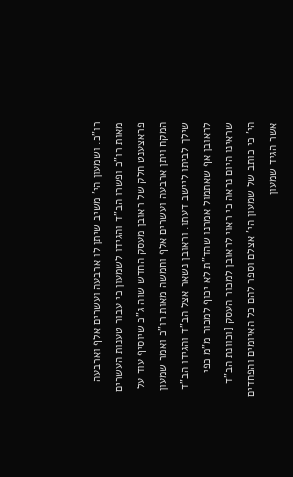רו"כ. ושמעון הי' משיב שיתן לו ארבעה ועשרים אלף וארבעה מאות רו"כ ופשרו הב"ד והגידו לשמעון כי עבור טענות העשרים פראצענט חלק של ראובן מעסק החדש שוה ג"כ שיוסיף עוד על המקח ויתן ארבעה ועשרים אלף וחמשה מאות רו"כ ואמר שמעון שילך לביתו ליישב דעתו. וראובן נשאר אצל הב"ד והגידו הב"ד לראובן אף שאתמול אמרנו שהד"ת לא יכוף למכור מ"מ כפי שראינו היום נראה כי ראוי לראובן למכור העסק [וכוונת הב"ד הי' כי כותב של שמעון הי' אצלם וספר להם כל האיומים והפחדים אשר הגיד שמעון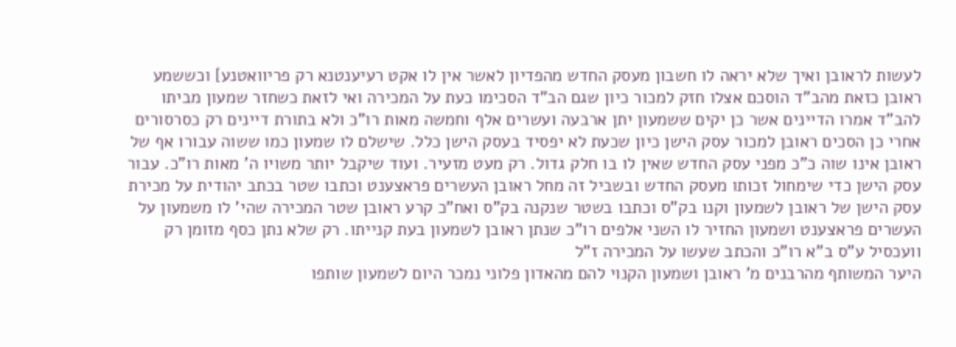לעשות לראובן ואיך שלא יראה לו חשבון מעסק החדש מהפדיון לאשר אין לו אקט רעיענטנא רק פריוואטנע] וכששמע ראובן כזאת מהב"ד הוסכם אצלו חזק למכור כיון שגם הב"ד הסכימו כעת על המכירה ואי לזאת כשחזר שמעון מביתו להב"ד אמרו הדיינים אשר כן יקים ששמעון יתן ארבעה ועשרים אלף וחמשה מאות רו"כ ולא בתורת דיינים רק כסרסורים אחרי כן הסכים ראובן למכור עסק הישן כיון שכעת לא יפסיד בעסק הישן כלל. שישלם לו שמעון כמו ששוה עבורו אף של ראובן אינו שוה כ"כ מפני עסק החדש שאין לו בו חלק גדול. רק מעט מזעיר. ועוד שיקבל יותר משויו ה' מאות רו"כ. עבור עסק הישן כדי שימחול זכותו מעסק החדש ובשביל זה מחל ראובן העשרים פראצענט וכתבו שטר בכתב יהודית על מכירת עסק הישן של ראובן לשמעון וקנו בק"ס וכתבו בשטר שנקנה בק"ס ואח"כ קרע ראובן שטר המכירה שהי' לו משמעון על העשרים פראצענט ושמעון החזיר לו השני אלפים רו"כ שנתן ראובן לשמעון בעת קנייתו. רק שלא נתן כסף מזומן רק וועכסיל ע"ס ב"א רו"כ והכתב שעשו על המכירה ז"ל
היער המשותף מהרבנים מ' ראובן ושמעון הקנוי להם מהאדון פלוני נמכר היום לשמעון שותפו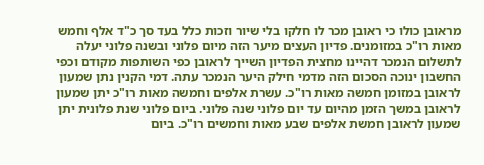מראובן כולו כי ראובן מכר לו חלקו בלי שיור וזכות כלל בעד סך כ"ד אלף וחמש מאות רו"כ במזומנים. פדיון העצים מיער הזה מיום פלוני ובשנה פלוני יעלה לתשלום הנמכר דהיינו מחצית הפדיון השייך לראובן כפי השותפות מקודם וכפי החשבון ינוכה הסכום הזה מדמי חילק היער הנמכר עתה. דמי הקנין נתן שמעון לראובן במזומן חמשה מאות רו"כ. עשרת אלפים וחמשה מאות רו"כ יתן שמעון לראובן במשך הזמן מהיום עד יום פלוני שנה פלוני. ביום פלוני שנת פלונית יתן שמעון לראובן חמשת אלפים שבע מאות וחמשים רו"כ. ביום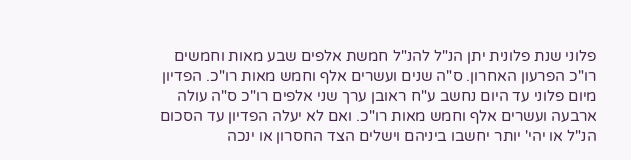פלוני שנת פלונית יתן הנ"ל להנ"ל חמשת אלפים שבע מאות וחמשים רו"כ הפרעון האחרון. ס"ה שנים ועשרים אלף וחמש מאות רו"כ. הפדיון מיום פלוני עד היום נחשב ע"ח ראובן ערך שני אלפים רו"כ ס"ה עולה ארבעה ועשרים אלף וחמש מאות רו"כ. ואם לא יעלה הפדיון עד הסכום הנ"ל או יהי' יותר יחשבו ביניהם וישלים הצד החסרון או ינכה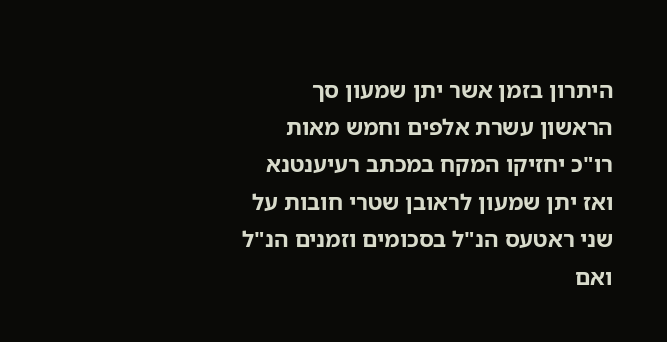היתרון בזמן אשר יתן שמעון סך הראשון עשרת אלפים וחמש מאות רו"כ יחזיקו המקח במכתב רעיענטנא ואז יתן שמעון לראובן שטרי חובות על שני ראטעס הנ"ל בסכומים וזמנים הנ"ל ואם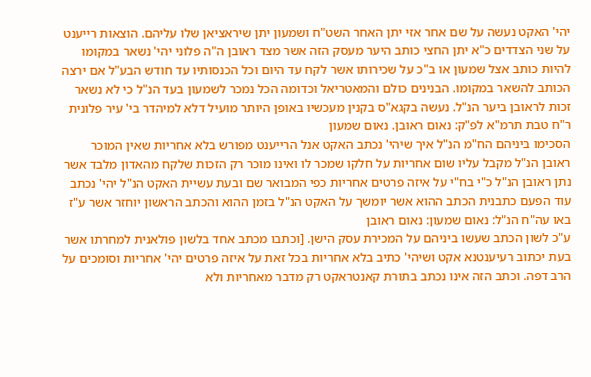יהי' האקט נעשה על שם אחר אזי יתן האחר השט"ח ושמעון יתן שיראציאן שלו עליהם. הוצאות רייענט על שני הצדדים כ"א יתן החצי כותב היער מעסק הזה אשר מצד ראובן ה"ה פלוני יהי' נשאר במקומו להיות כותב אצל שמעון או ב"כ על שכירותו אשר לקח עד היום וכל הכנסותיו עד חודש הבע"ל אם ירצה הכותב להשאר במקומו. הבנינים כולם והמאטריאל וכדומה הכל נמכר לשמעון בעד הנ"ל כי לא נשאר זכות לראובן ביער הנ"ל. נעשה בקגא"ס בקנין מעכשיו באופן היותר מועיל דלא למיהדר בי' עיר פלונית ר"ח טבת תרמ"א לפ"ק: נאום ראובן. נאום שמעון
הסכימו ביניהם הח"מ הנ"ל איך שיהי' נכתב האקט אנל הרייענט מפורש בלא אחריות שאין המוכר ראובן הנ"ל מקבל עליו שום אחריות על חלקו שמכר לו ואינו מוכר רק הזכות שלקח מהאדון מלבד אשר נתן ראובן הנ"ל כ"י בח"י על איזה פרטים אחריות כפי המבואר שם ובעת עשיית האקט הנ"ל יהי' נכתב עוד הפעם כתבנית הכתב ההוא אשר יומשך על האקט הנ"ל בזמן ההוא והכתב הראשון יוחזר אשר ע"ז באו עה"ח הנ"ל: נאום שמעון: נאום ראובן
ע"כ לשון הכתב שעשו ביניהם על המכירת עסק הישן. [וכתבו מכתב אחד בלשון פולאנית למחרתו אשר בעת יכתוב רעיענטנא אקט ושיהי' כתיב בלא אחריות בכל זאת על איזה פרטים יהי' אחריות וסומכים על הרב דפה. וכתב הזה אינו נכתב בתורת קאנטראקט רק מדבר מאחריות ולא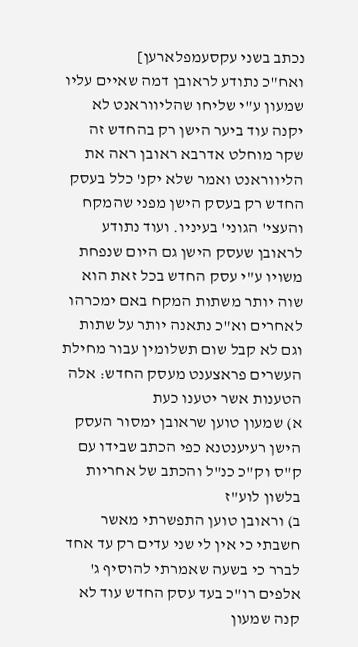נכתב בשני עקסעמפלארען]
ואח"כ נתודע לראובן דמה שאיים עליו שמעון ע"י שליחו שהליווראנט לא יקנה עוד ביער הישן רק בהחדש זה שקר מוחלט אדרבא ראובן ראה את הליווראנט ואמר שלא יקנ' כלל בעסק החדש רק בעסק הישן מפני שהמקח והעצי' הגוני' בעיניו. ועוד נתודע לראובן שעסק הישן גם היום שנפחת משויו ע"י עסק החדש בכל זאת הוא שוה יותר משתות המקח באם ימכרהו לאחרים וא"כ נתאנה יותר על שתות וגם לא קבל שום תשלומין עבור מחילת העשרים פראצענט מעסק החדש: אלה הטענות אשר יטענו כעת
א) שמעון טוען שראובן ימסור העסק הישן רעיענטנא כפי הכתב שבידו עם ק"ס וק"כ כנ"ל והכתב של אחריות בלשון לוע"ז
ב) וראובן טוען התפשרתי מאשר חשבתי כי אין לי שני עדים רק עד אחד לברר כי בשעה שאמרתי להוסיף ג' אלפים רו"כ בעד עסק החדש עוד לא קנה שמעון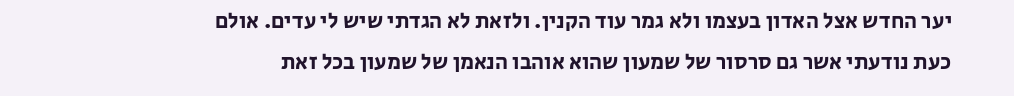יער החדש אצל האדון בעצמו ולא גמר עוד הקנין. ולזאת לא הגדתי שיש לי עדים. אולם כעת נודעתי אשר גם סרסור של שמעון שהוא אוהבו הנאמן של שמעון בכל זאת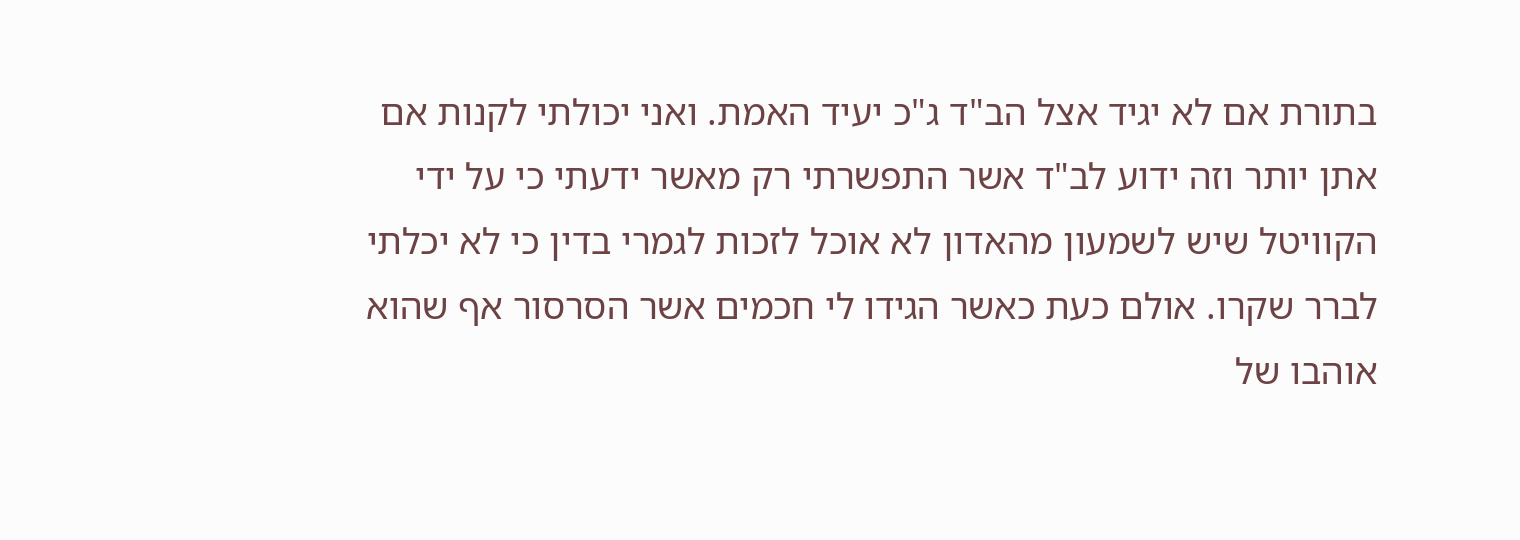בתורת אם לא יגיד אצל הב"ד ג"כ יעיד האמת. ואני יכולתי לקנות אם אתן יותר וזה ידוע לב"ד אשר התפשרתי רק מאשר ידעתי כי על ידי הקוויטל שיש לשמעון מהאדון לא אוכל לזכות לגמרי בדין כי לא יכלתי לברר שקרו. אולם כעת כאשר הגידו לי חכמים אשר הסרסור אף שהוא אוהבו של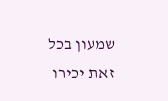שמעון בכל זאת יכירו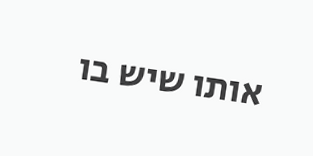אותו שיש בו